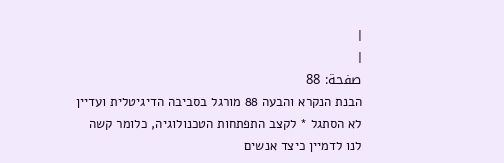|
|
صفحة: 88
הבנת הנקרא והבעה 88 מורגל בסביבה הדיגיטלית ועדיין לא הסתגל * לקצב התפתחות הטכנולוגיה, כלומר קשה לנו לדמיין כיצד אנשים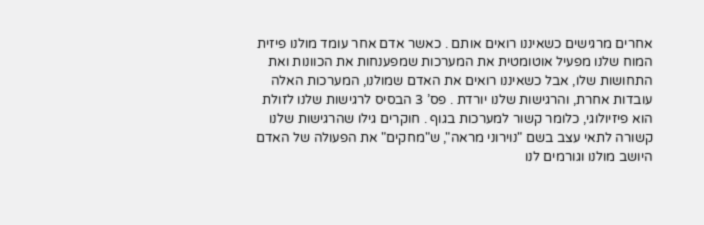אחרים מרגישים כשאיננו רואים אותם . כאשר אדם אחר עומד מולנו פיזית המוח שלנו מפעיל אוטומטית את המערכות שמפענחות את הכוונות ואת התחושות שלו, אבל כשאיננו רואים את האדם שמולנו, המערכות האלה עובדות אחרת, והרגישות שלנו יורדת . פס’ 3 הבסיס לרגישות שלנו לזולת הוא פיזיולוגי, כלומר קשור למערכות בגוף . חוקרים גילו שהרגישות שלנו קשורה לתאי עצב בשם "נוירוני מראה", ש"מחקים" את הפעולה של האדם היושב מולנו וגורמים לנו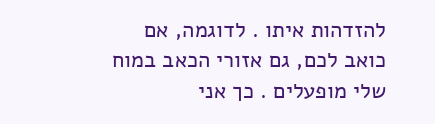להזדהות איתו . לדוגמה, אם כואב לכם, גם אזורי הכאב במוח שלי מופעלים . כך אני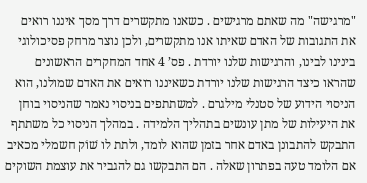"מרגישה" מה שאתם מרגישים . כשאנו מתקשרים דרך מסך איננו רואים את התגובות של האדם שאיתו אנו מתקשרים, ולכן נוצר מרחק פסיכולוגי בינינו לבינו, והרגישות שלנו יורדת . פס’ 4 אחד המחקרים הראשונים שהראו כיצד הרגישות שלנו יורדת כשאיננו רואים את האדם שמולנו, הוא הניסוי הידוע של סטנלי מילגרם . למשתתפים בניסוי נאמר שהניסוי בוחן את היעילות של מתן עונשים בתהליך הלמידה . במהלך הניסוי כל משתתף התבקש להתבונן באדם אחר בזמן שהוא לומד, ולתת לו שׁוֹק חשמלי מכאיב אם הלומד טעה בפתרון שאלה . הם התבקשו גם להגביר את עוצמת השוקים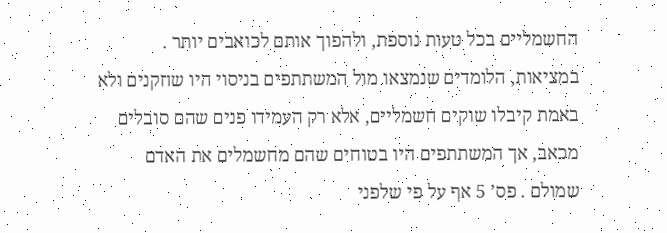החשמליים בכל טעות נוספת, ולהפוך אותם לכואבים יותר . במציאות, הלומדים שנמצאו מול המשתתפים בניסוי היו שחקנים ולא באמת קיבלו שוקים חשמליים, אלא רק העמידו פנים שהם סובלים מכאב, אך המשתתפים היו בטוחים שהם מחשמלים את האדם שמולם . פס’ 5 אף על פי שלפני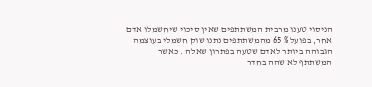הניסוי טענו מרבית המשתתפים שאין סיכוי שיחשמלו אדם אחר, בפועל % 65 מהמשתתפים נתנו שוק חשמלי בעוצמה הגבוהה ביותר לאדם שטעה בפתרון שאלה . כאשר המשתתף לא שהה בחדר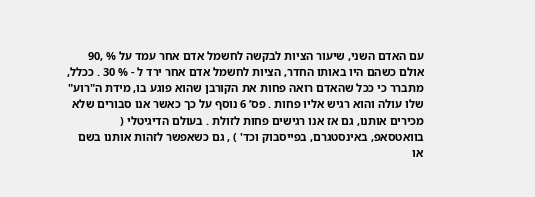עם האדם השני, שיעור הציות לבקשה לחשמל אדם אחר עמד על % ,90 אולם כשהם היו באותו החדר, הציות לחשמל אדם אחר ירד ל - % 30 . ככלל, מתברר כי ככל שהאדם רואה פחות את הקורבן שהוא פוגע בו, מידת ה"רוע" שלו עולה והוא רגיש אליו פחות . פס’ 6 נוסף על כך כאשר אנו סבורים שלא מכירים אותנו, גם אז אנו רגישים פחות לזולת . בעולם הדיגיטלי ( בוואטסאפ, באינסטגרם, בפייסבוק וכד' ) , גם כשאפשר לזהות אותנו בשם או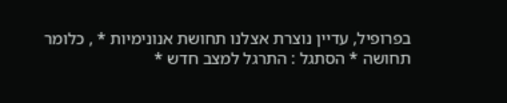בפרופיל, עדיין נוצרת אצלנו תחושת אנונימיות * , כלומר תחושה * הסתגל : התרגל למצב חדש *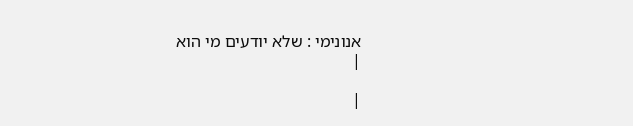אנונימי : שלא יודעים מי הוא
|

|